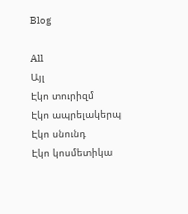Blog

All
Այլ
Էկո տուրիզմ
Էկո ապրելակերպ
Էկո սնունդ
Էկո կոսմետիկա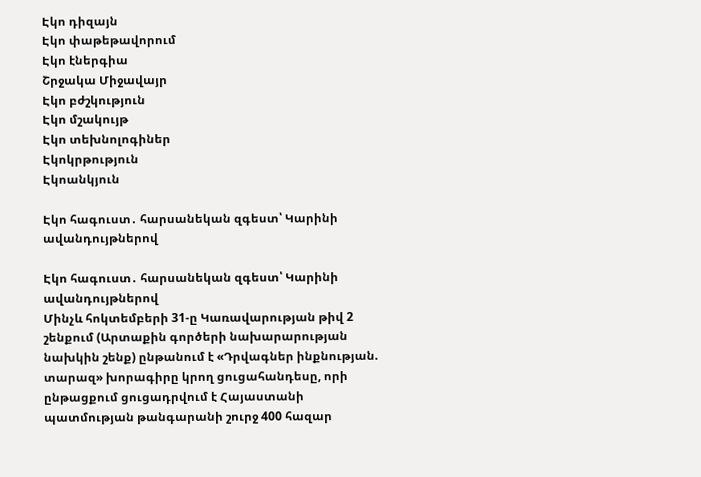Էկո դիզայն
Էկո փաթեթավորում
Էկո էներգիա
Շրջակա Միջավայր
Էկո բժշկություն
Էկո մշակույթ
Էկո տեխնոլոգիներ
Էկոկրթություն
Էկոանկյուն

Էկո հագուստ․ հարսանեկան զգեստ՝ Կարինի ավանդույթներով

Էկո հագուստ․ հարսանեկան զգեստ՝ Կարինի ավանդույթներով
Մինչև հոկտեմբերի 31-ը Կառավարության թիվ 2 շենքում (Արտաքին գործերի նախարարության նախկին շենք) ընթանում է «Դրվագներ ինքնության. տարազ» խորագիրը կրող ցուցահանդեսը, որի ընթացքում ցուցադրվում է Հայաստանի պատմության թանգարանի շուրջ 400 հազար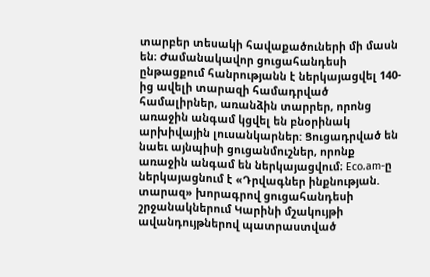տարբեր տեսակի հավաքածուների մի մասն են։ Ժամանակավոր ցուցահանդեսի ընթացքում հանրությանն է ներկայացվել 140-ից ավելի տարազի համադրված համալիրներ, առանձին տարրեր, որոնց առաջին անգամ կցվել են բնօրինակ արխիվային լուսանկարներ: Ցուցադրված են նաեւ այնպիսի ցուցանմուշներ, որոնք առաջին անգամ են ներկայացվում։ Eco.am-ը ներկայացնում է «Դրվագներ ինքնության. տարազ» խորագրով ցուցահանդեսի շրջանակներում Կարինի մշակույթի ավանդույթներով պատրաստված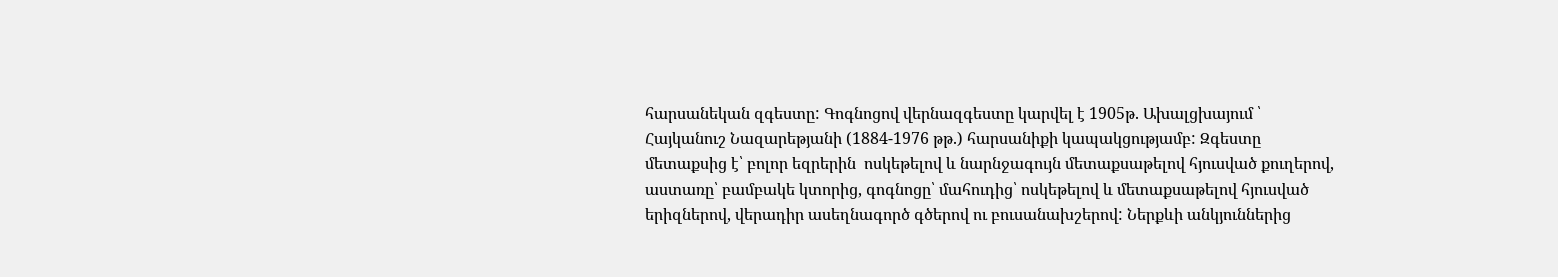հարսանեկան զգեստը: Գոգնոցով վերնազգեստը կարվել է 1905թ. Ախալցխայում ՝ Հայկանուշ Նազարեթյանի (1884-1976 թթ.) հարսանիքի կապակցությամբ: Զգեստը մետաքսից է՝ բոլոր եզրերին  ոսկեթելով և նարնջագույն մետաքսաթելով հյուսված քուղերով, աստառը՝ բամբակե կտորից, գոգնոցը՝ մահուդից՝ ոսկեթելով և մետաքսաթելով հյուսված երիզներով, վերադիր ասեղնագործ գծերով ու բուսանախշերով: Ներքևի անկյուններից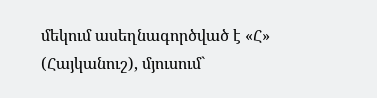մեկում ասեղնագործված է «Հ» (Հայկանուշ), մյուսում`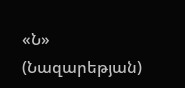«Ն» (Նազարեթյան)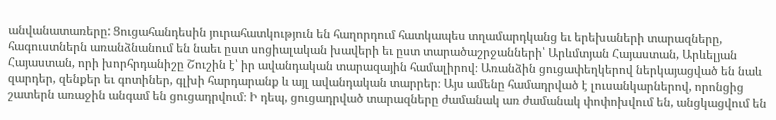անվանատառերը: Ցուցահանդեսին յուրահատկություն են հաղորդում հատկապես տղամարդկանց եւ երեխաների տարազները, հագուստներն առանձնանում են նաեւ ըստ սոցիալական խավերի եւ ըստ տարածաշրջանների՝ Արևմտյան Հայաստան, Արևելյան Հայաստան, որի խորհրդանիշը Շուշին է՝ իր ավանդական տարազային համալիրով։ Առանձին ցուցափեղկերով ներկայացված են նաև զարդեր, զենքեր եւ գոտիներ, գլխի հարդարանք և այլ ավանդական տարրեր։ Այս ամենը համադրված է լուսանկարներով, որոնցից շատերն առաջին անգամ են ցուցադրվում։ Ի դեպ, ցուցադրված տարազները ժամանակ առ ժամանակ փոփոխվում են, անցկացվում են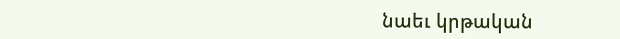նաեւ կրթական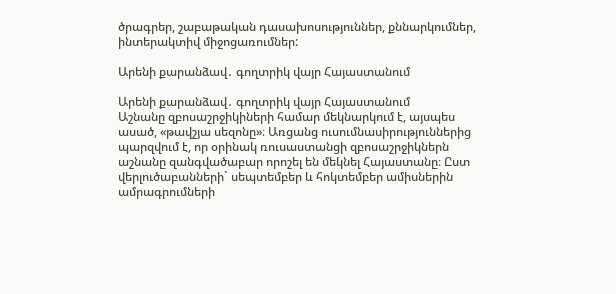ծրագրեր, շաբաթական դասախոսություններ, քննարկումներ, ինտերակտիվ միջոցառումներ:

Արենի քարանձավ․ գողտրիկ վայր Հայաստանում

Արենի քարանձավ․ գողտրիկ վայր Հայաստանում
Աշնանը զբոսաշրջիկիների համար մեկնարկում է, այսպես ասած, «թավշյա սեզոնը»։ Առցանց ուսումնասիրություններից պարզվում է, որ օրինակ ռուսաստանցի զբոսաշրջիկներն աշնանը զանգվածաբար որոշել են մեկնել Հայաստանը։ Ըստ վերլուծաբանների` սեպտեմբեր և հոկտեմբեր ամիսներին ամրագրումների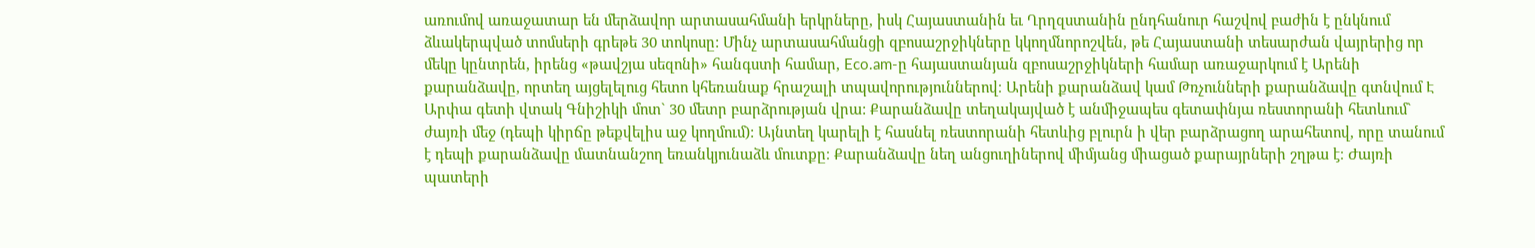առումով առաջատար են մերձավոր արտասահմանի երկրները, իսկ Հայաստանին եւ Ղրղզստանին ընդհանուր հաշվով բաժին է ընկնում ձևակերպված տոմսերի գրեթե 30 տոկոսը: Մինչ արտասահմանցի զբոսաշրջիկները կկողմնորոշվեն, թե Հայաստանի տեսարժան վայրերից որ մեկը կընտրեն, իրենց «թավշյա սեզոնի» հանգստի համար, Eco.am-ը հայաստանյան զբոսաշրջիկների համար առաջարկում է Արենի քարանձավը, որտեղ այցելելուց հետո կհեռանաք հրաշալի տպավորություններով։ Արենի քարանձավ կամ Թռչունների քարանձավը գտնվում Է Արփա գետի վտակ Գնիշիկի մոտ` 30 մետր բարձրության վրա: Քարանձավը տեղակայված է անմիջապես գետափնյա ռեստորանի հետևում` ժայռի մեջ (դեպի կիրճը թեքվելիս աջ կողմում): Այնտեղ կարելի է հասնել ռեստորանի հետևից բլուրն ի վեր բարձրացող արահետով, որը տանում է դեպի քարանձավը մատնանշող եռանկյունաձև մուտքը։ Քարանձավը նեղ անցուղիներով միմյանց միացած քարայրների շղթա է։ Ժայռի պատերի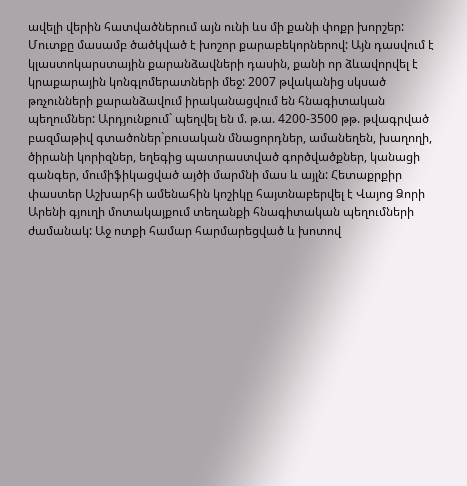ավելի վերին հատվածներում այն ունի ևս մի քանի փոքր խորշեր: Մուտքը մասամբ ծածկված է խոշոր քարաբեկորներով: Այն դասվում է կլաստոկարստային քարանձավների դասին, քանի որ ձևավորվել է կրաքարային կոնգլոմերատների մեջ: 2007 թվականից սկսած թռչունների քարանձավում իրականացվում են հնագիտական պեղումներ: Արդյունքում` պեղվել են մ. թ.ա. 4200-3500 թթ. թվագրված բազմաթիվ գտածոներ`բուսական մնացորդներ, ամանեղեն, խաղողի, ծիրանի կորիզներ, եղեգից պատրաստված գործվածքներ, կանացի գանգեր, մումիֆիկացված այծի մարմնի մաս և այլն: Հետաքրքիր փաստեր Աշխարհի ամենահին կոշիկը հայտնաբերվել է Վայոց Ձորի Արենի գյուղի մոտակայքում տեղանքի հնագիտական պեղումների ժամանակ: Աջ ոտքի համար հարմարեցված և խոտով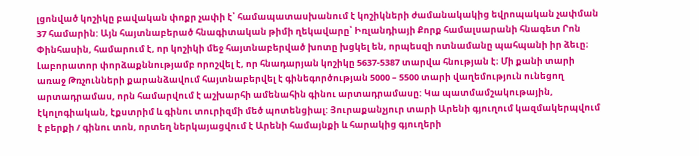լցոնված կոշիկը բավական փոքր չափի է՝ համապատասխանում է կոշիկների ժամանակակից եվրոպական չափման 37 համարին: Այն հայտնաբերած հնագիտական թիմի ղեկավարը՝ Իռլանդիայի Քորք համալսարանի հնագետ Րոն Փինհասին, համարում է, որ կոշիկի մեջ հայտնաբերված խոտը խցկել են, որպեսզի ոտնամանը պահպանի իր ձեւը։ Լաբորատոր փորձաքննությամբ որոշվել է, որ հնադարյան կոշիկը 5637-5387 տարվա հնության է։ Մի քանի տարի առաջ Թռչունների քարանձավում հայտնաբերվել է գինեգործության 5000 – 5500 տարի վաղեմություն ունեցող արտադրամաս, որն համարվում է աշխարհի ամենահին գինու արտադրամասը: Կա պատմամշակութային, էկոլոգիական, էքստրիմ և գինու տուրիզմի մեծ պոտենցիալ: Յուրաքանչյուր տարի Արենի գյուղում կազմակերպվում է բերքի / գինու տոն, որտեղ ներկայացվում է Արենի համայնքի և հարակից գյուղերի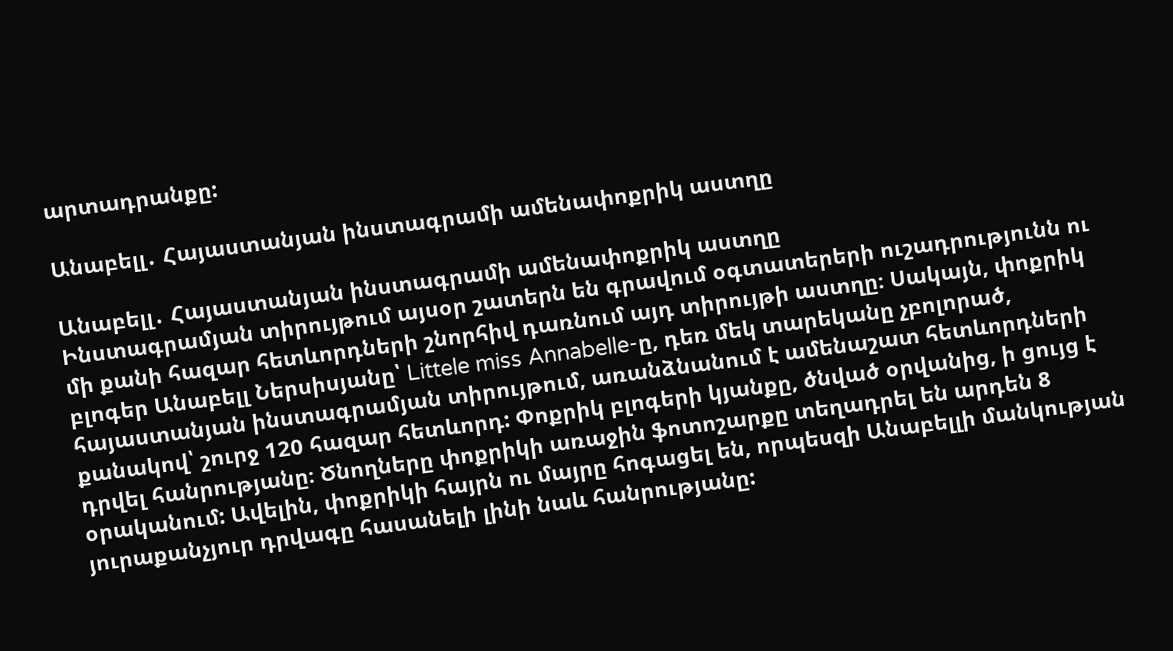արտադրանքը:

Անաբելլ․ Հայաստանյան ինստագրամի ամենափոքրիկ աստղը

Անաբելլ․ Հայաստանյան ինստագրամի ամենափոքրիկ աստղը
Ինստագրամյան տիրույթում այսօր շատերն են գրավում օգտատերերի ուշադրությունն ու մի քանի հազար հետևորդների շնորհիվ դառնում այդ տիրույթի աստղը։ Սակայն, փոքրիկ բլոգեր Անաբելլ Ներսիսյանը՝ Littele miss Annabelle-ը, դեռ մեկ տարեկանը չբոլորած, հայաստանյան ինստագրամյան տիրույթում, առանձնանում է ամենաշատ հետևորդների քանակով՝ շուրջ 120 հազար հետևորդ: Փոքրիկ բլոգերի կյանքը, ծնված օրվանից, ի ցույց է դրվել հանրությանը։ Ծնողները փոքրիկի առաջին ֆոտոշարքը տեղադրել են արդեն 8 օրականում: Ավելին, փոքրիկի հայրն ու մայրը հոգացել են, որպեսզի Անաբելլի մանկության յուրաքանչյուր դրվագը հասանելի լինի նաև հանրությանը: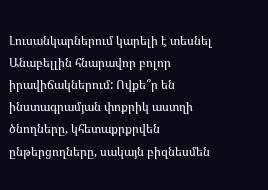Լուսանկարներում կարելի է տեսնել Անաբելլին հնարավոր բոլոր իրավիճակներում: Ովքե՞ր են ինստագրամյան փոքրիկ աստղի ծնողները, կհետաքրքրվեն ընթերցողները, սակայն բիզնեսմեն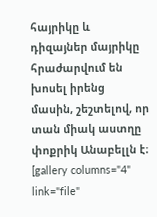հայրիկը և դիզայներ մայրիկը հրաժարվում են խոսել իրենց մասին, շեշտելով, որ տան միակ աստղը փոքրիկ Անաբելլն է։ [gallery columns="4" link="file"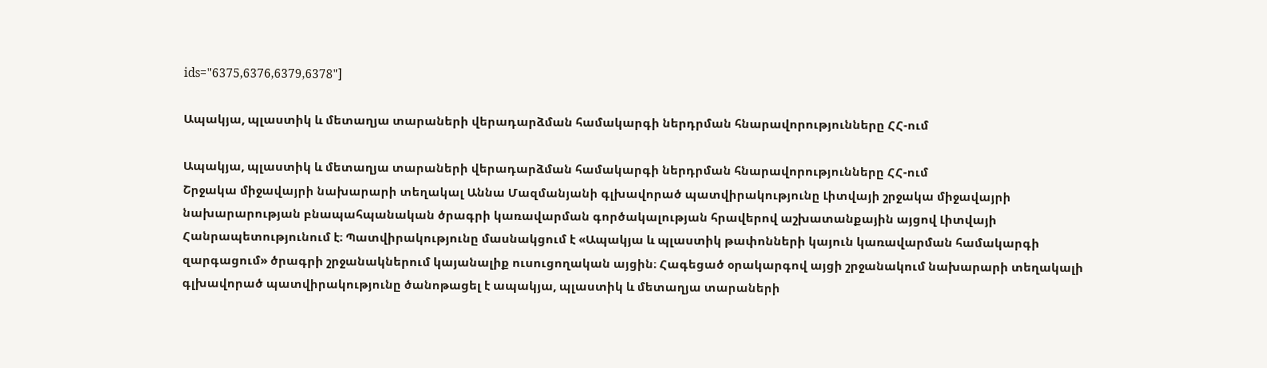ids="6375,6376,6379,6378"]

Ապակյա, պլաստիկ և մետաղյա տարաների վերադարձման համակարգի ներդրման հնարավորությունները ՀՀ-ում

Ապակյա, պլաստիկ և մետաղյա տարաների վերադարձման համակարգի ներդրման հնարավորությունները ՀՀ-ում
Շրջակա միջավայրի նախարարի տեղակալ Աննա Մազմանյանի գլխավորած պատվիրակությունը Լիտվայի շրջակա միջավայրի նախարարության բնապահպանական ծրագրի կառավարման գործակալության հրավերով աշխատանքային այցով Լիտվայի Հանրապետությունում է։ Պատվիրակությունը մասնակցում է «Ապակյա և պլաստիկ թափոնների կայուն կառավարման համակարգի զարգացում» ծրագրի շրջանակներում կայանալիք ուսուցողական այցին։ Հագեցած օրակարգով այցի շրջանակում նախարարի տեղակալի գլխավորած պատվիրակությունը ծանոթացել է ապակյա, պլաստիկ և մետաղյա տարաների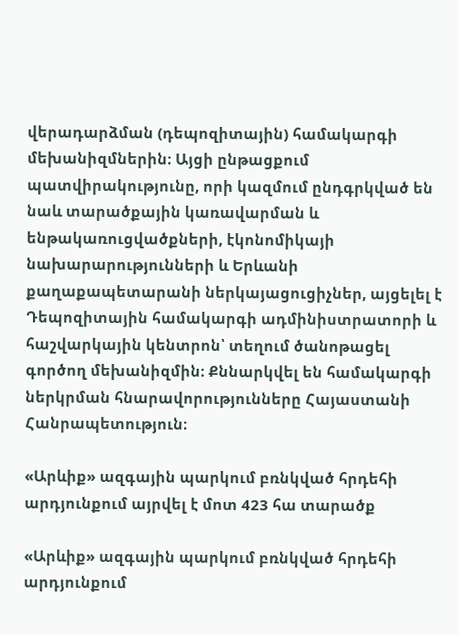վերադարձման (դեպոզիտային) համակարգի մեխանիզմներին։ Այցի ընթացքում պատվիրակությունը, որի կազմում ընդգրկված են նաև տարածքային կառավարման և ենթակառուցվածքների, էկոնոմիկայի նախարարությունների և Երևանի քաղաքապետարանի ներկայացուցիչներ, այցելել է Դեպոզիտային համակարգի ադմինիստրատորի և հաշվարկային կենտրոն՝ տեղում ծանոթացել գործող մեխանիզմին։ Քննարկվել են համակարգի ներկրման հնարավորությունները Հայաստանի Հանրապետություն։

«Արևիք» ազգային պարկում բռնկված հրդեհի արդյունքում այրվել է մոտ 423 հա տարածք

«Արևիք» ազգային պարկում բռնկված հրդեհի արդյունքում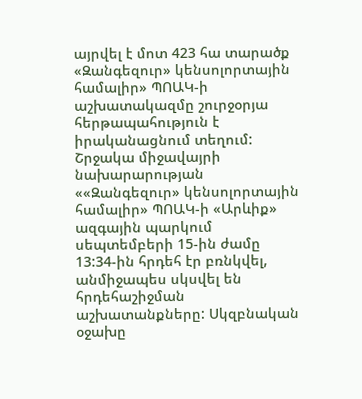այրվել է մոտ 423 հա տարածք
«Զանգեզուր» կենսոլորտային համալիր» ՊՈԱԿ-ի աշխատակազմը շուրջօրյա հերթապահություն է իրականացնում տեղում: Շրջակա միջավայրի նախարարության ««Զանգեզուր» կենսոլորտային համալիր» ՊՈԱԿ-ի «Արևիք» ազգային պարկում սեպտեմբերի 15-ին ժամը 13:34-ին հրդեհ էր բռնկվել, անմիջապես սկսվել են հրդեհաշիջման աշխատանքները: Սկզբնական օջախը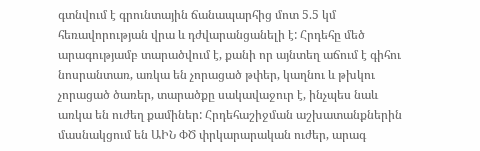գտնվում է գրունտային ճանապարհից մոտ 5.5 կմ հեռավորության վրա և դժվարանցանելի է: Հրդեհը մեծ արագությամբ տարածվում է, քանի որ այնտեղ աճում է գիհու նոսրանտառ, առկա են չորացած թփեր, կաղնու և թխկու չորացած ծառեր, տարածքը սակավաջուր է, ինչպես նաև առկա են ուժեղ քամիներ: Հրդեհաշիջման աշխատանքներին մասնակցում են ԱԻՆ ՓԾ փրկարարական ուժեր, արագ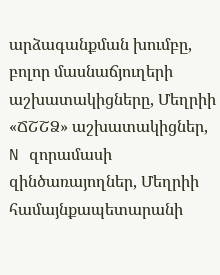արձագանքման խումբը, բոլոր մասնաճյուղերի աշխատակիցները, Մեղրիի «ՃՇՇՁ» աշխատակիցներ, N զորամասի զինծառայողներ, Մեղրիի համայնքապետարանի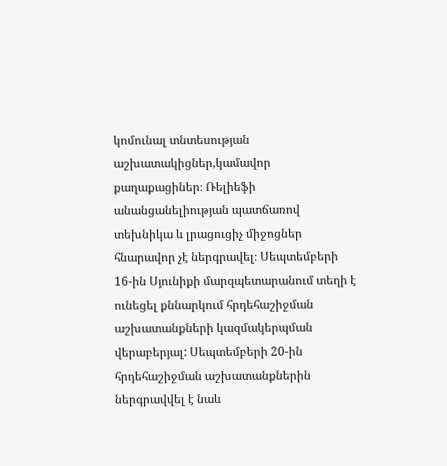կոմունալ տնտեսության աշխատակիցներ,կամավոր քաղաքացիներ։ Ռելիեֆի անանցանելիության պատճառով տեխնիկա և լրացուցիչ միջոցներ հնարավոր չէ ներգրավել։ Սեպտեմբերի 16-ին Սյունիքի մարզպետարանում տեղի է ունեցել քննարկում հրդեհաշիջման աշխատանքների կազմակերպման վերաբերյալ: Սեպտեմբերի 20-ին հրդեհաշիջման աշխատանքներին ներգրավվել է նաև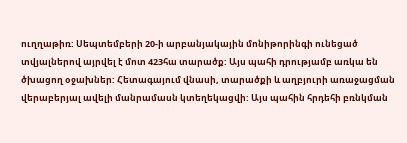ուղղաթիռ: Սեպտեմբերի 20-ի արբանյակային մոնիթորինգի ունեցած տվյալներով այրվել է մոտ 423հա տարածք: Այս պահի դրությամբ առկա են ծխացող օջախներ: Հետագայում վնասի, տարածքի և աղբյուրի առաջացման վերաբերյալ ավելի մանրամասն կտեղեկացվի: Այս պահին հրդեհի բռնկման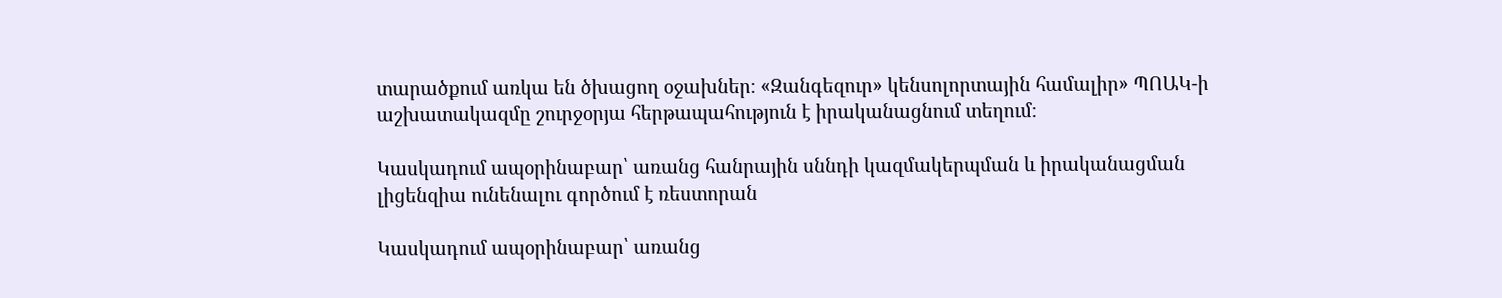տարածքում առկա են ծխացող օջախներ։ «Զանգեզուր» կենսոլորտային համալիր» ՊՈԱԿ-ի աշխատակազմը շուրջօրյա հերթապահություն է իրականացնում տեղում։

Կասկադում ապօրինաբար՝ առանց հանրային սննդի կազմակերպման և իրականացման լիցենզիա ունենալու գործում է ռեստորան

Կասկադում ապօրինաբար՝ առանց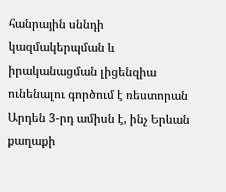հանրային սննդի կազմակերպման և իրականացման լիցենզիա ունենալու գործում է ռեստորան
Արդեն 3-րդ ամիսն է, ինչ Երևան քաղաքի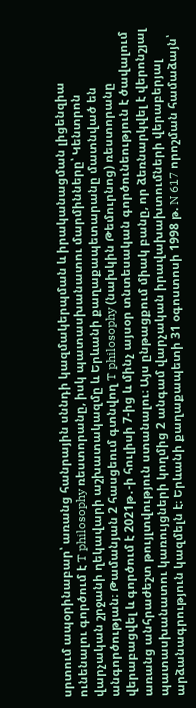սրտում ապօրինաբար՝ առանց հանրային սննդի կազմակերպման և իրականացման լիցենզիա ունենալու գործում է T philosophy ռեստորանը, իսկ պատասխանատու մարմինները՝ Կենտրոն վարչական շրջանի ղեկավարի աշխատակազմը և Երևանի քաղաքապետարանը մատնված են անգործության։ Թամանյան 2 հասցեում գտնվող T philosophy (նախկին Թեմուրնոց) ռեստորանը վերաբացվել և գործում է 2021թ․-ի հուլիսի 7-ից և մինչ այսօր տնտեսական գործունեություն է ծավալում առանց անհրաժեշտ թույլտվություն ստանալու։ Այս ընթացքում միակ բանը, որ ձեռնարկվել է վերոնշյալ պատասխանատու կառույցների կողմից 2 անգամ վարչական իրավախախտումների վերաբերյալ արձանագրություն կազմելն է։ Երևանի քաղաքապետի 31 օգոստոսի 1998 թ. N 617 որոշման համաձայն՝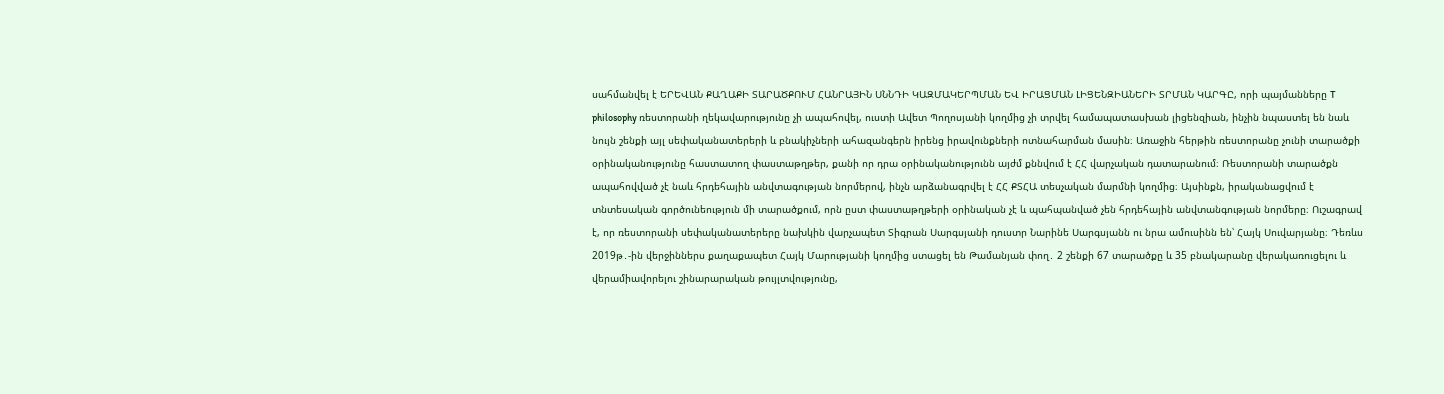սահմանվել է ԵՐԵՎԱՆ ՔԱՂԱՔԻ ՏԱՐԱԾՔՈՒՄ ՀԱՆՐԱՅԻՆ ՍՆՆԴԻ ԿԱԶՄԱԿԵՐՊՄԱՆ ԵՎ ԻՐԱՑՄԱՆ ԼԻՑԵՆԶԻԱՆԵՐԻ ՏՐՄԱՆ ԿԱՐԳԸ, որի պայմանները T philosophy ռեստորանի ղեկավարությունը չի ապահովել, ուստի Ավետ Պողոսյանի կողմից չի տրվել համապատասխան լիցենզիան, ինչին նպաստել են նաև նույն շենքի այլ սեփականատերերի և բնակիչների ահազանգերն իրենց իրավունքների ոտնահարման մասին։ Առաջին հերթին ռեստորանը չունի տարածքի օրինականությունը հաստատող փաստաթղթեր, քանի որ դրա օրինականությունն այժմ քննվում է ՀՀ վարչական դատարանում։ Ռեստորանի տարածքն ապահովված չէ նաև հրդեհային անվտագության նորմերով, ինչն արձանագրվել է ՀՀ ՔՏՀԱ տեսչական մարմնի կողմից։ Այսինքն, իրականացվում է տնտեսական գործունեություն մի տարածքում, որն ըստ փաստաթղթերի օրինական չէ և պահպանված չեն հրդեհային անվտանգության նորմերը։ Ուշագրավ է, որ ռեստորանի սեփականատերերը նախկին վարչապետ Տիգրան Սարգսյանի դուստր Նարինե Սարգսյանն ու նրա ամուսինն են՝ Հայկ Սուվարյանը։ Դեռևս 2019թ․-ին վերջիններս քաղաքապետ Հայկ Մարությանի կողմից ստացել են Թամանյան փող․ 2 շենքի 67 տարածքը և 35 բնակարանը վերակառուցելու և վերամիավորելու շինարարական թույլտվությունը,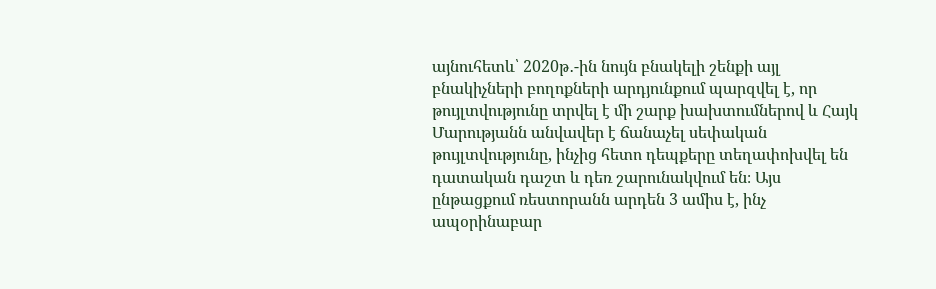այնուհետև՝ 2020թ․-ին նույն բնակելի շենքի այլ բնակիչների բողոքների արդյունքում պարզվել է, որ թույլտվությունը տրվել է մի շարք խախտումներով և Հայկ Մարությանն անվավեր է ճանաչել սեփական թույլտվությունը, ինչից հետո դեպքերը տեղափոխվել են դատական դաշտ և դեռ շարունակվում են։ Այս ընթացքում ռեստորանն արդեն 3 ամիս է, ինչ ապօրինաբար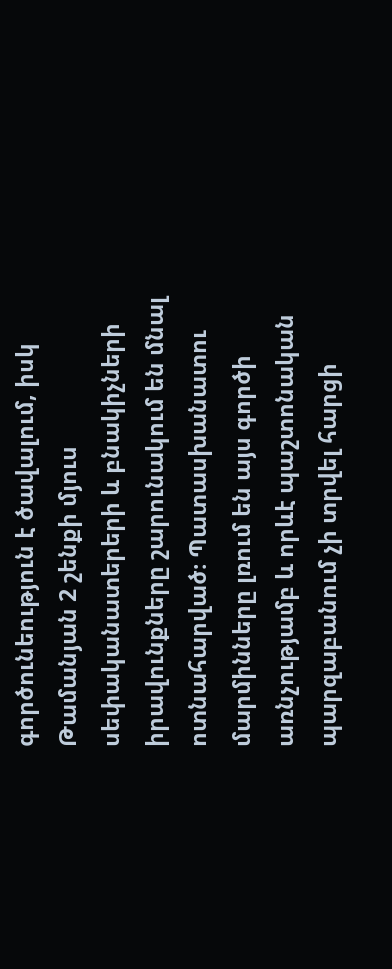գործունեություն է ծավալում, իսկ Թամանյան 2 շենքի մյուս սեփականատերերի և բնակիչների իրավունքները շարունակում են մնալ ոտնահարված։ Պատասխանատու մարմինները լռում են այս գործի առնչությամբ և որևէ պաշտոնական պարզաբանում չի տրվել հարցի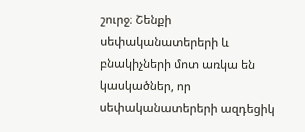շուրջ։ Շենքի սեփականատերերի և բնակիչների մոտ առկա են կասկածներ, որ սեփականատերերի ազդեցիկ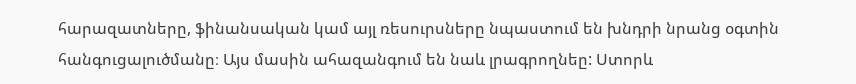հարազատները, ֆինանսական կամ այլ ռեսուրսները նպաստում են խնդրի նրանց օգտին հանգուցալուծմանը։ Այս մասին ահազանգում են նաև լրագրողնեը: Ստորև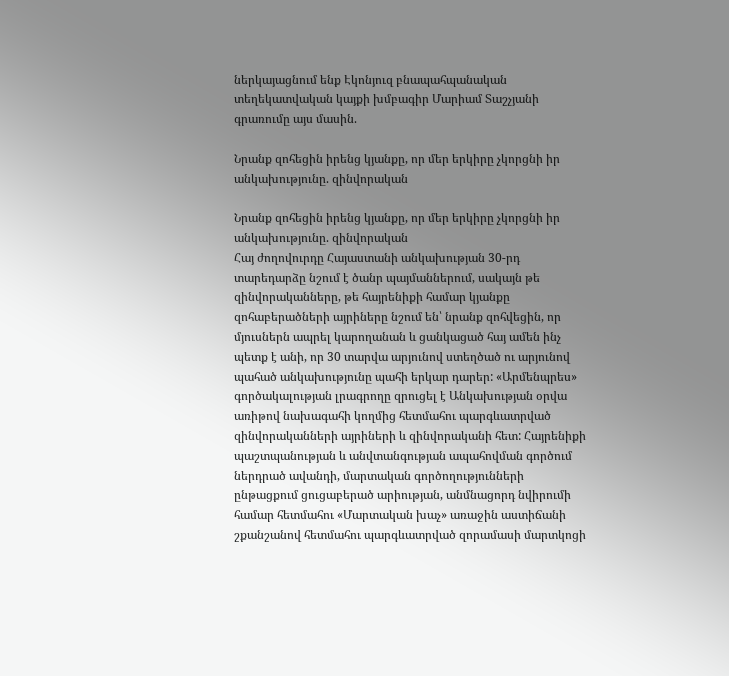ներկայացնում ենք Էկոնյուզ բնապահպանական տեղեկատվական կայքի խմբագիր Մարիամ Տաշչյանի գրառումը այս մասին.

Նրանք զոհեցին իրենց կյանքը, որ մեր երկիրը չկորցնի իր անկախությունը. զինվորական

Նրանք զոհեցին իրենց կյանքը, որ մեր երկիրը չկորցնի իր անկախությունը. զինվորական
Հայ ժողովուրդը Հայաստանի անկախության 30-րդ տարեդարձը նշում է ծանր պայմաններում, սակայն թե զինվորականները, թե հայրենիքի համար կյանքը զոհաբերածների այրիները նշում են՝ նրանք զոհվեցին, որ մյուսներն ապրել կարողանան և ցանկացած հայ ամեն ինչ պետք է անի, որ 30 տարվա արյունով ստեղծած ու արյունով պահած անկախությունը պահի երկար դարեր: «Արմենպրես» գործակալության լրագրողը զրուցել է Անկախության օրվա առիթով նախագահի կողմից հետմահու պարգևատրված զինվորականների այրիների և զինվորականի հետ: Հայրենիքի պաշտպանության և անվտանգության ապահովման գործում ներդրած ավանդի, մարտական գործողությունների ընթացքում ցուցաբերած արիության, անմնացորդ նվիրումի համար հետմահու «Մարտական խաչ» առաջին աստիճանի շքանշանով հետմահու պարգևատրված զորամասի մարտկոցի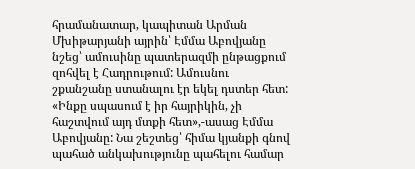հրամանատար, կապիտան Արման Մխիթարյանի այրին՝ Էմմա Աբովյանը նշեց՝ ամուսինը պատերազմի ընթացքում զոհվել է Հադրութում: Ամուսնու շքանշանը ստանալու էր եկել դստեր հետ: «Ինքը սպասում է իր հայրիկին, չի հաշտվում այդ մտքի հետ»,-ասաց Էմմա Աբովյանը: Նա շեշտեց՝ հիմա կյանքի գնով պահած անկախությունը պահելու համար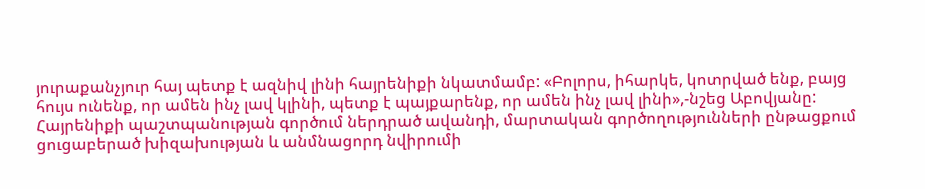յուրաքանչյուր հայ պետք է ազնիվ լինի հայրենիքի նկատմամբ: «Բոլորս, իհարկե, կոտրված ենք, բայց հույս ունենք, որ ամեն ինչ լավ կլինի, պետք է պայքարենք, որ ամեն ինչ լավ լինի»,-նշեց Աբովյանը: Հայրենիքի պաշտպանության գործում ներդրած ավանդի, մարտական գործողությունների ընթացքում ցուցաբերած խիզախության և անմնացորդ նվիրումի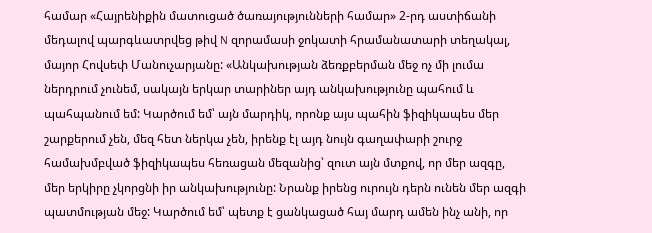համար «Հայրենիքին մատուցած ծառայությունների համար» 2-րդ աստիճանի մեդալով պարգևատրվեց թիվ N զորամասի ջոկատի հրամանատարի տեղակալ, մայոր Հովսեփ Մանուչարյանը: «Անկախության ձեռքբերման մեջ ոչ մի լումա ներդրում չունեմ, սակայն երկար տարիներ այդ անկախությունը պահում և պահպանում եմ: Կարծում եմ՝ այն մարդիկ, որոնք այս պահին ֆիզիկապես մեր շարքերում չեն, մեզ հետ ներկա չեն, իրենք էլ այդ նույն գաղափարի շուրջ համախմբված ֆիզիկապես հեռացան մեզանից՝ զուտ այն մտքով, որ մեր ազգը, մեր երկիրը չկորցնի իր անկախությունը: Նրանք իրենց ուրույն դերն ունեն մեր ազգի պատմության մեջ: Կարծում եմ՝ պետք է ցանկացած հայ մարդ ամեն ինչ անի, որ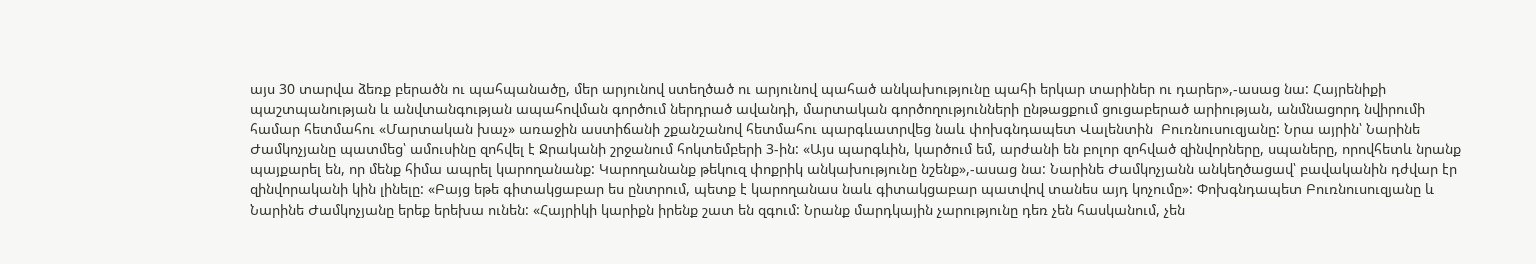այս 30 տարվա ձեռք բերածն ու պահպանածը, մեր արյունով ստեղծած ու արյունով պահած անկախությունը պահի երկար տարիներ ու դարեր»,-ասաց նա: Հայրենիքի պաշտպանության և անվտանգության ապահովման գործում ներդրած ավանդի, մարտական գործողությունների ընթացքում ցուցաբերած արիության, անմնացորդ նվիրումի համար հետմահու «Մարտական խաչ» առաջին աստիճանի շքանշանով հետմահու պարգևատրվեց նաև փոխգնդապետ Վալենտին  Բուռնուսուզյանը: Նրա այրին՝ Նարինե Ժամկոչյանը պատմեց՝ ամուսինը զոհվել է Ջրականի շրջանում հոկտեմբերի 3-ին: «Այս պարգևին, կարծում եմ, արժանի են բոլոր զոհված զինվորները, սպաները, որովհետև նրանք պայքարել են, որ մենք հիմա ապրել կարողանանք: Կարողանանք թեկուզ փոքրիկ անկախությունը նշենք»,-ասաց նա: Նարինե Ժամկոչյանն անկեղծացավ՝ բավականին դժվար էր զինվորականի կին լինելը: «Բայց եթե գիտակցաբար ես ընտրում, պետք է կարողանաս նաև գիտակցաբար պատվով տանես այդ կոչումը»: Փոխգնդապետ Բուռնուսուզյանը և Նարինե Ժամկոչյանը երեք երեխա ունեն: «Հայրիկի կարիքն իրենք շատ են զգում: Նրանք մարդկային չարությունը դեռ չեն հասկանում, չեն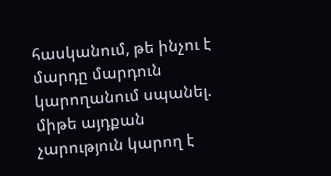հասկանում, թե ինչու է մարդը մարդուն կարողանում սպանել. միթե այդքան չարություն կարող է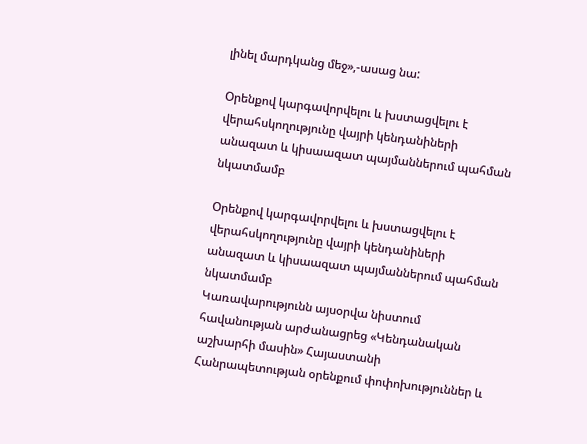լինել մարդկանց մեջ»,-ասաց նա:

Օրենքով կարգավորվելու և խստացվելու է վերահսկողությունը վայրի կենդանիների անազատ և կիսաազատ պայմաններում պահման նկատմամբ

Օրենքով կարգավորվելու և խստացվելու է վերահսկողությունը վայրի կենդանիների անազատ և կիսաազատ պայմաններում պահման նկատմամբ
Կառավարությունն այսօրվա նիստում հավանության արժանացրեց «Կենդանական աշխարհի մասին» Հայաստանի Հանրապետության օրենքում փոփոխություններ և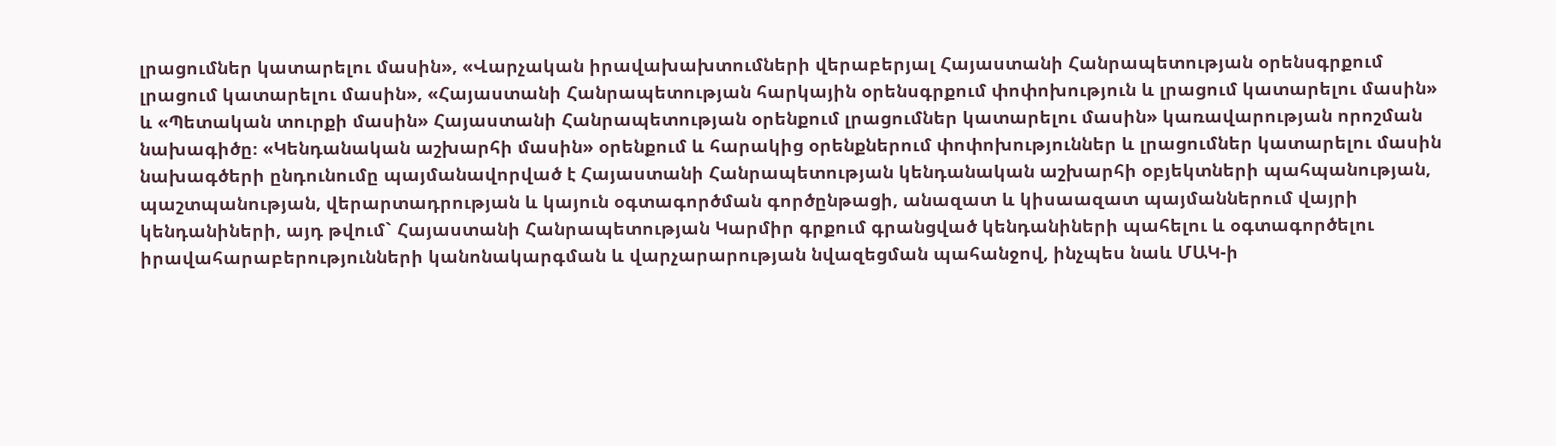լրացումներ կատարելու մասին», «Վարչական իրավախախտումների վերաբերյալ Հայաստանի Հանրապետության օրենսգրքում լրացում կատարելու մասին», «Հայաստանի Հանրապետության հարկային օրենսգրքում փոփոխություն և լրացում կատարելու մասին» և «Պետական տուրքի մասին» Հայաստանի Հանրապետության օրենքում լրացումներ կատարելու մասին» կառավարության որոշման նախագիծը։ «Կենդանական աշխարհի մասին» օրենքում և հարակից օրենքներում փոփոխություններ և լրացումներ կատարելու մասին նախագծերի ընդունումը պայմանավորված է Հայաստանի Հանրապետության կենդանական աշխարհի օբյեկտների պահպանության, պաշտպանության, վերարտադրության և կայուն օգտագործման գործընթացի, անազատ և կիսաազատ պայմաններում վայրի կենդանիների, այդ թվում` Հայաստանի Հանրապետության Կարմիր գրքում գրանցված կենդանիների պահելու և օգտագործելու իրավահարաբերությունների կանոնակարգման և վարչարարության նվազեցման պահանջով, ինչպես նաև ՄԱԿ-ի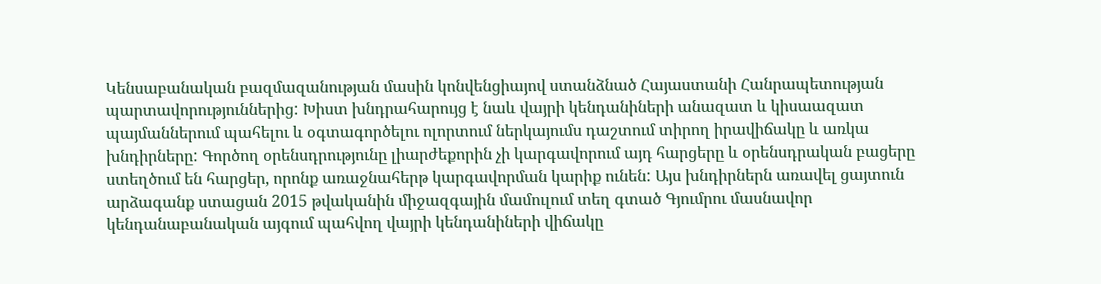Կենսաբանական բազմազանության մասին կոնվենցիայով ստանձնած Հայաստանի Հանրապետության պարտավորություններից: Խիստ խնդրահարույց է նաև վայրի կենդանիների անազատ և կիսաազատ պայմաններում պահելու և օգտագործելու ոլորտում ներկայումս դաշտում տիրող իրավիճակը և առկա խնդիրները: Գործող օրենսդրությունը լիարժեքորին չի կարգավորում այդ հարցերը և օրենսդրական բացերը ստեղծում են հարցեր, որոնք առաջնահերթ կարգավորման կարիք ունեն: Այս խնդիրներն առավել ցայտուն արձագանք ստացան 2015 թվականին միջազգային մամուլում տեղ գտած Գյումրու մասնավոր կենդանաբանական այգում պահվող վայրի կենդանիների վիճակը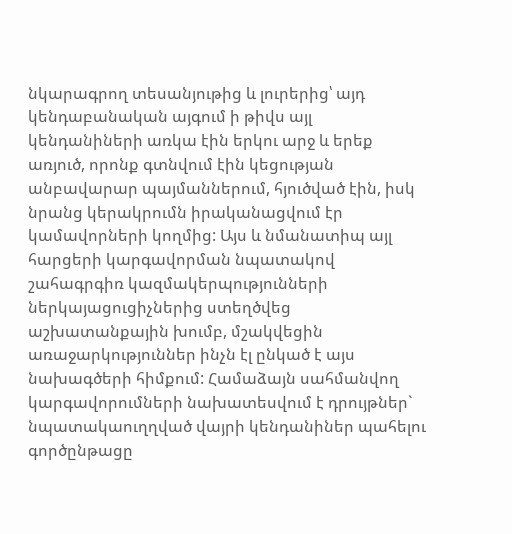նկարագրող տեսանյութից և լուրերից՝ այդ կենդաբանական այգում ի թիվս այլ կենդանիների առկա էին երկու արջ և երեք առյուծ, որոնք գտնվում էին կեցության անբավարար պայմաններում, հյուծված էին, իսկ նրանց կերակրումն իրականացվում էր կամավորների կողմից: Այս և նմանատիպ այլ հարցերի կարգավորման նպատակով շահագրգիռ կազմակերպությունների ներկայացուցիչներից ստեղծվեց աշխատանքային խումբ, մշակվեցին առաջարկություններ ինչն էլ ընկած է այս նախագծերի հիմքում: Համաձայն սահմանվող կարգավորումների նախատեսվում է դրույթներ` նպատակաուղղված վայրի կենդանիներ պահելու գործընթացը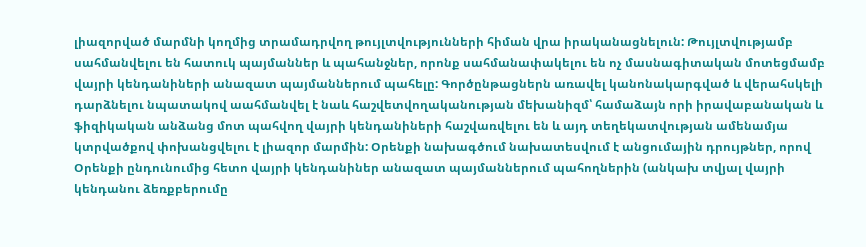լիազորված մարմնի կողմից տրամադրվող թույլտվությունների հիման վրա իրականացնելուն: Թույլտվությամբ սահմանվելու են հատուկ պայմաններ և պահանջներ, որոնք սահմանափակելու են ոչ մասնագիտական մոտեցմամբ վայրի կենդանիների անազատ պայմաններում պահելը: Գործընթացներն առավել կանոնակարգված և վերահսկելի դարձնելու նպատակով աահմանվել է նաև հաշվետվողականության մեխանիզմ՝ համաձայն որի իրավաբանական և ֆիզիկական անձանց մոտ պահվող վայրի կենդանիների հաշվառվելու են և այդ տեղեկատվության ամենամյա կտրվածքով փոխանցվելու է լիազոր մարմին: Օրենքի նախագծում նախատեսվում է անցումային դրույթներ, որով Օրենքի ընդունումից հետո վայրի կենդանիներ անազատ պայմաններում պահողներին (անկախ տվյալ վայրի կենդանու ձեռքբերումը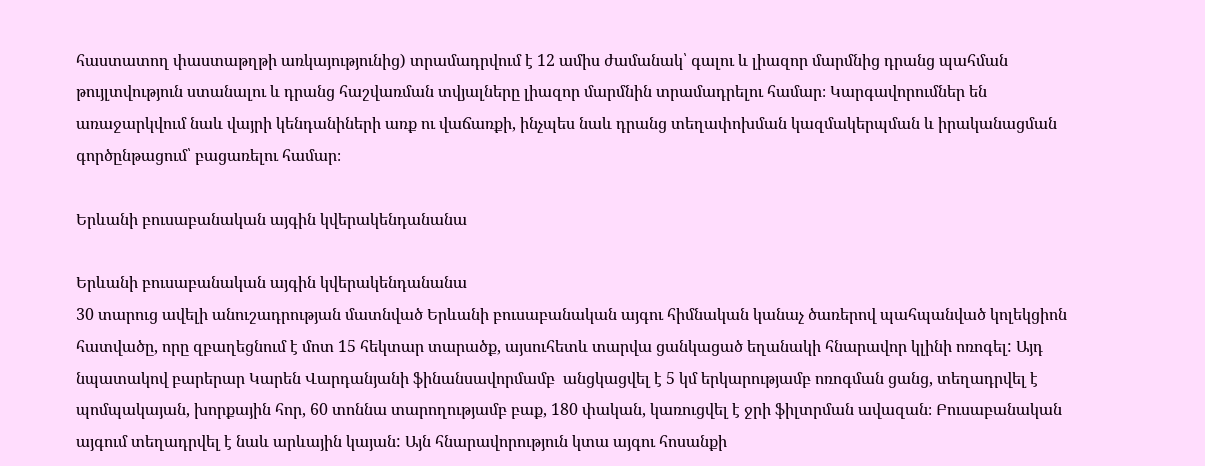հաստատող փաստաթղթի առկայությունից) տրամադրվում է 12 ամիս ժամանակ՝ գալու և լիազոր մարմնից դրանց պահման թույլտվություն ստանալու և դրանց հաշվառման տվյալները լիազոր մարմնին տրամադրելու համար։ Կարգավորումներ են առաջարկվում նաև վայրի կենդանիների առք ու վաճառքի, ինչպես նաև դրանց տեղափոխման կազմակերպման և իրականացման գործընթացում՝ բացառելու համար։

Երևանի բուսաբանական այգին կվերակենդանանա

Երևանի բուսաբանական այգին կվերակենդանանա
30 տարուց ավելի անուշադրության մատնված Երևանի բուսաբանական այգու հիմնական կանաչ ծառերով պահպանված կոլեկցիոն հատվածը, որը զբաղեցնում է մոտ 15 հեկտար տարածք, այսուհետև տարվա ցանկացած եղանակի հնարավոր կլինի ոռոգել: Այդ նպատակով բարերար Կարեն Վարդանյանի ֆինանսավորմամբ  անցկացվել է 5 կմ երկարությամբ ոռոգման ցանց, տեղադրվել է պոմպակայան, խորքային հոր, 60 տոննա տարողությամբ բաք, 180 փական, կառուցվել է ջրի ֆիլտրման ավազան։ Բուսաբանական այգում տեղադրվել է նաև արևային կայան: Այն հնարավորություն կտա այգու հոսանքի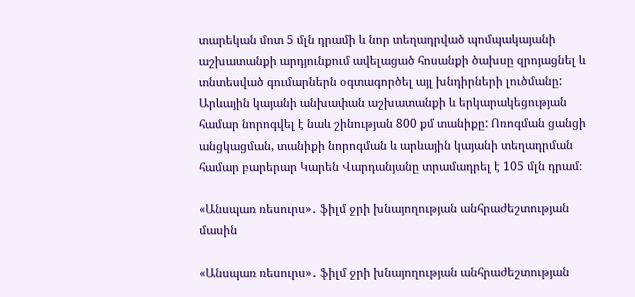տարեկան մոտ 5 մլն դրամի և նոր տեղադրված պոմպակայանի աշխատանքի արդյունքում ավելացած հոսանքի ծախսը զրոյացնել և տնտեսված գումարներն օգտագործել այլ խնդիրների լուծմանը: Արևային կայանի անխափան աշխատանքի և երկարակեցության համար նորոգվել է նաև շինության 800 քմ տանիքը: Ոռոգման ցանցի անցկացման, տանիքի նորոգման և արևային կայանի տեղադրման համար բարերար Կարեն Վարդանյանը տրամադրել է 105 մլն դրամ։

«Անսպառ ռեսուրս»․ ֆիլմ ջրի խնայողության անհրաժեշտության մասին

«Անսպառ ռեսուրս»․ ֆիլմ ջրի խնայողության անհրաժեշտության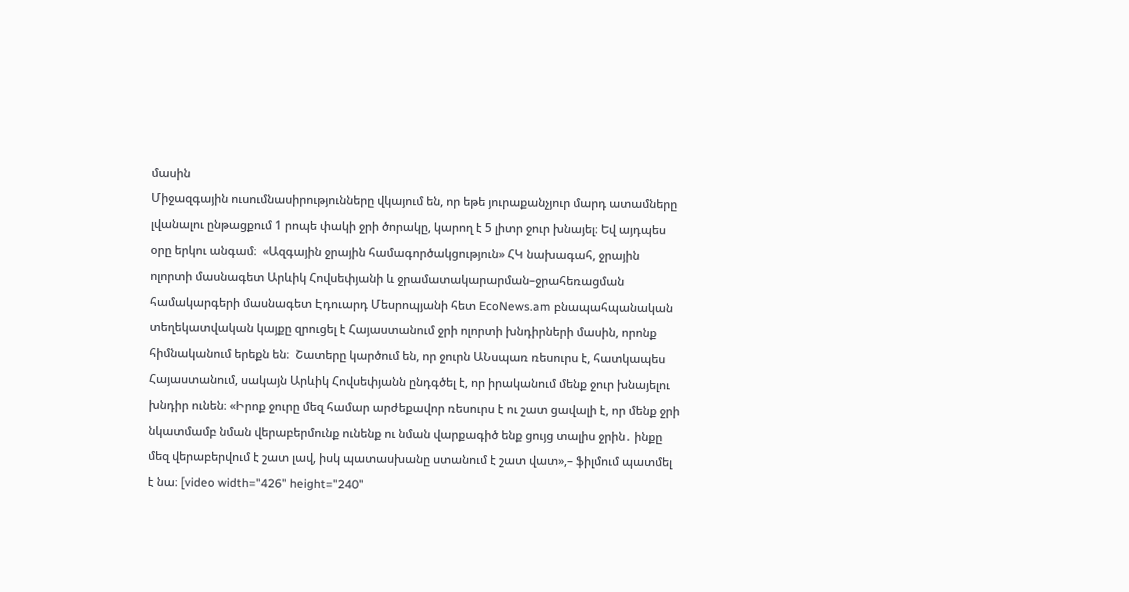մասին
Միջազգային ուսումնասիրությունները վկայում են, որ եթե յուրաքանչյուր մարդ ատամները լվանալու ընթացքում 1 րոպե փակի ջրի ծորակը, կարող է 5 լիտր ջուր խնայել։ Եվ այդպես օրը երկու անգամ։  «Ազգային ջրային համագործակցություն» ՀԿ նախագահ, ջրային ոլորտի մասնագետ Արևիկ Հովսեփյանի և ջրամատակարարման–ջրահեռացման համակարգերի մասնագետ Էդուարդ Մեսրոպյանի հետ EcoNews.am բնապահպանական տեղեկատվական կայքը զրուցել է Հայաստանում ջրի ոլորտի խնդիրների մասին, որոնք հիմնականում երեքն են։  Շատերը կարծում են, որ ջուրն ԱՆսպառ ռեսուրս է, հատկապես Հայաստանում, սակայն Արևիկ Հովսեփյանն ընդգծել է, որ իրականում մենք ջուր խնայելու խնդիր ունեն։ «Իրոք ջուրը մեզ համար արժեքավոր ռեսուրս է ու շատ ցավալի է, որ մենք ջրի նկատմամբ նման վերաբերմունք ունենք ու նման վարքագիծ ենք ցույց տալիս ջրին․ ինքը մեզ վերաբերվում է շատ լավ, իսկ պատասխանը ստանում է շատ վատ»,– ֆիլմում պատմել է նա։ [video width="426" height="240"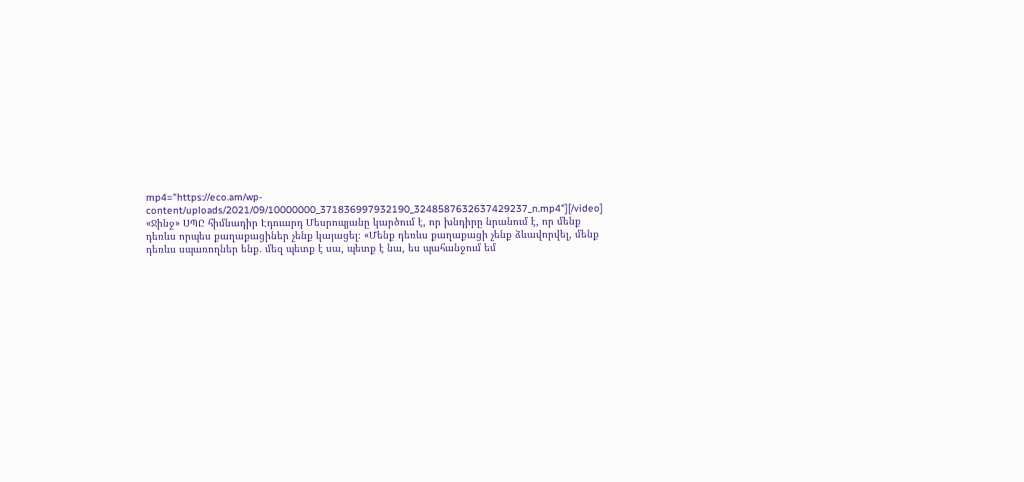mp4="https://eco.am/wp-content/uploads/2021/09/10000000_371836997932190_3248587632637429237_n.mp4"][/video] «Ջինջ» ՍՊԸ հիմնադիր Էդուարդ Մեսրոպյանը կարծում է, որ խնդիրը նրանում է, որ մենք դեռևս որպես քաղաքացիներ չենք կայացել։ «Մենք դեռևս քաղաքացի չենք ձևավորվել, մենք դեռևս սպառողներ ենք․ մեզ պետք է սա, պետք է նա, ես պահանջում եմ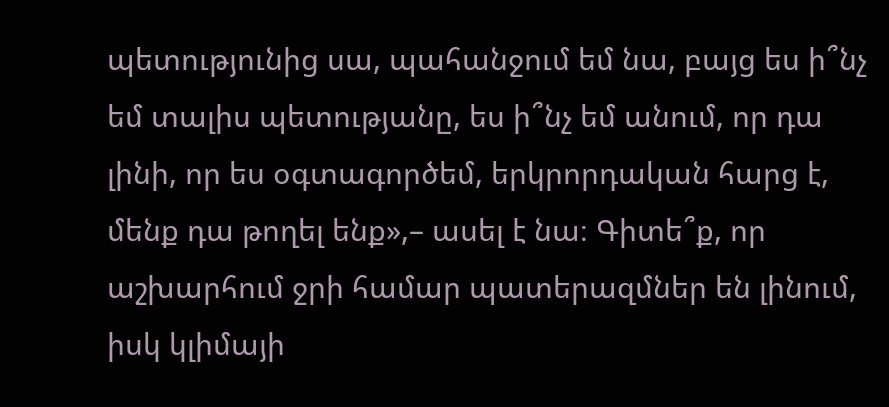պետությունից սա, պահանջում եմ նա, բայց ես ի՞նչ եմ տալիս պետությանը, ես ի՞նչ եմ անում, որ դա լինի, որ ես օգտագործեմ, երկրորդական հարց է, մենք դա թողել ենք»,– ասել է նա։ Գիտե՞ք, որ աշխարհում ջրի համար պատերազմներ են լինում, իսկ կլիմայի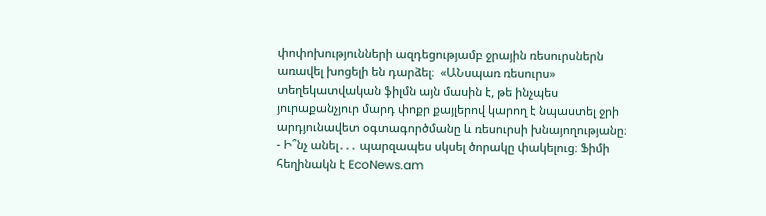փոփոխությունների ազդեցությամբ ջրային ռեսուրսներն առավել խոցելի են դարձել։  «ԱՆսպառ ռեսուրս» տեղեկատվական ֆիլմն այն մասին է, թե ինչպես յուրաքանչյուր մարդ փոքր քայլերով կարող է նպաստել ջրի արդյունավետ օգտագործմանը և ռեսուրսի խնայողությանը։  - Ի՞նչ անել․․․ պարզապես սկսել ծորակը փակելուց։ Ֆիմի հեղինակն է EcoNews.am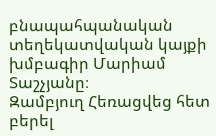բնապահպանական տեղեկատվական կայքի խմբագիր Մարիամ Տաշչյանը։
Զամբյուղ Հեռացվեց հետ բերել